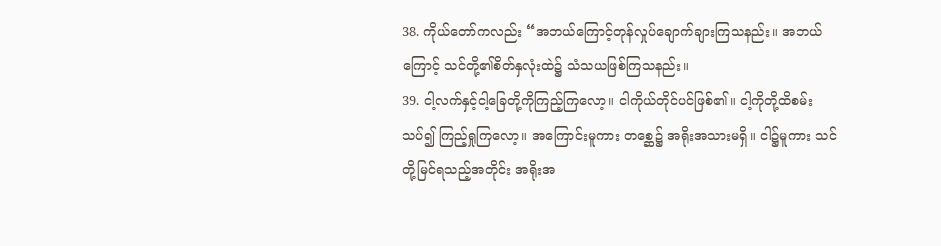38. ကိုယ်တော်ကလည်း “အဘယ်ကြောင့်တုန်လှုပ်ချောက်ချားကြသနည်း။ အဘယ်ကြောင့် သင်တို့၏စိတ်နှလုံးထဲ၌ သံသယဖြစ်ကြသနည်း။
39. ငါ့လက်နှင့်ငါ့ခြေတို့ကိုကြည့်ကြလော့။ ငါကိုယ်တိုင်ပင်ဖြစ်၏။ ငါ့ကိုတို့ထိစမ်းသပ်၍ ကြည့်ရှုကြလော့။ အကြောင်းမူကား တစ္ဆေ၌ အရိုးအသားမရှိ။ ငါ၌မူကား သင်တို့မြင်ရသည့်အတိုင်း အရိုးအ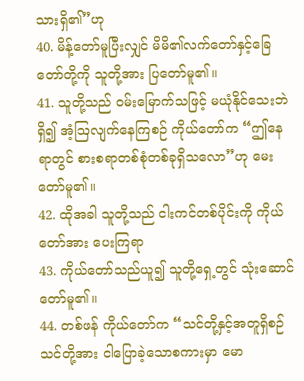သားရှိ၏”ဟု
40. မိန့်တော်မူပြီးလျှင် မိမိ၏လက်တော်နှင့်ခြေတော်တို့ကို သူတို့အား ပြတော်မူ၏။
41. သူတို့သည် ဝမ်းမြောက်သဖြင့် မယုံနိုင်သေးဘဲရှိ၍ အံ့ဩလျက်နေကြစဉ် ကိုယ်တော်က “ဤနေရာတွင် စားစရာတစ်စုံတစ်ခုရှိသလော”ဟု မေးတော်မူ၏။
42. ထိုအခါ သူတို့သည် ငါးကင်တစ်ပိုင်းကို ကိုယ်တော်အား ပေးကြရာ
43. ကိုယ်တော်သည်ယူ၍ သူတို့ရှေ့တွင် သုံးဆောင်တော်မူ၏။
44. တစ်ဖန် ကိုယ်တော်က “သင်တို့နှင့်အတူရှိစဉ် သင်တို့အား ငါပြောခဲ့သောစကားမှာ မော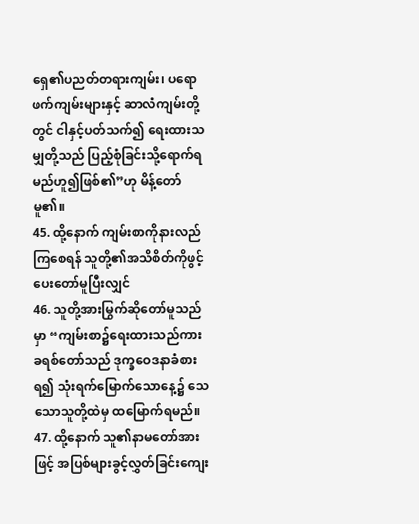ရှေ၏ပညတ်တရားကျမ်း၊ ပရောဖက်ကျမ်းများနှင့် ဆာလံကျမ်းတို့တွင် ငါနှင့်ပတ်သက်၍ ရေးထားသမျှတို့သည် ပြည့်စုံခြင်းသို့ရောက်ရမည်ဟူ၍ဖြစ်၏”ဟု မိန့်တော်မူ၏။
45. ထို့နောက် ကျမ်းစာကိုနားလည်ကြစေရန် သူတို့၏အသိစိတ်ကိုဖွင့်ပေးတော်မူပြီးလျှင်
46. သူတို့အားမြွက်ဆိုတော်မူသည်မှာ “ကျမ်းစာ၌ရေးထားသည်ကား ခရစ်တော်သည် ဒုက္ခဝေဒနာခံစားရ၍ သုံးရက်မြောက်သောနေ့၌ သေသောသူတို့ထဲမှ ထမြောက်ရမည်။
47. ထို့နောက် သူ၏နာမတော်အားဖြင့် အပြစ်များခွင့်လွှတ်ခြင်းကျေး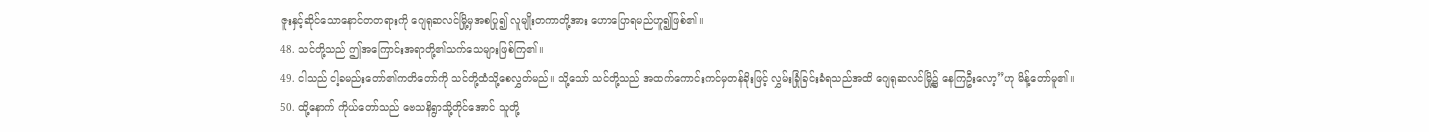ဇူးနှင့်ဆိုင်သောနောင်တတရားကို ဂျေရုဆလင်မြို့မှအစပြု၍ လူမျိုးတကာတို့အား ဟောပြောရမည်ဟူ၍ဖြစ်၏။
48. သင်တို့သည် ဤအကြောင်းအရာတို့၏သက်သေများဖြစ်ကြ၏။
49. ငါသည် ငါ့ခမည်းတော်၏ကတိတော်ကို သင်တို့ထံသို့စေလွှတ်မည်။ သို့သော် သင်တို့သည် အထက်ကောင်းကင်မှတန်ခိုးဖြင့် လွှမ်းခြုံခြင်းခံရသည်အထိ ဂျေရုဆလင်မြို့၌ နေကြဦးလော့”ဟု မိန့်တော်မူ၏။
50. ထို့နောက် ကိုယ်တော်သည် ဗေသနိရွာသို့တိုင်အောင် သူတို့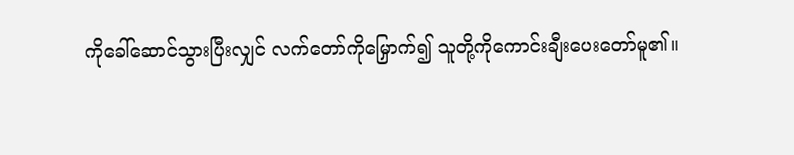ကိုခေါ်ဆောင်သွားပြီးလျှင် လက်တော်ကိုမြှောက်၍ သူတို့ကိုကောင်းချီးပေးတော်မူ၏။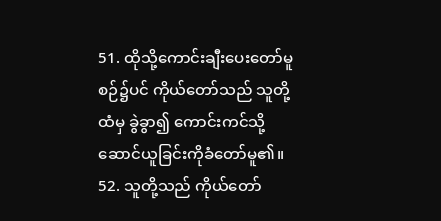51. ထိုသို့ကောင်းချီးပေးတော်မူစဉ်၌ပင် ကိုယ်တော်သည် သူတို့ထံမှ ခွဲခွာ၍ ကောင်းကင်သို့ဆောင်ယူခြင်းကိုခံတော်မူ၏။
52. သူတို့သည် ကိုယ်တော်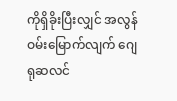ကိုရှိခိုးပြီးလျှင် အလွန်ဝမ်းမြောက်လျက် ဂျေရုဆလင်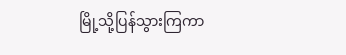မြို့သို့ပြန်သွားကြကာ